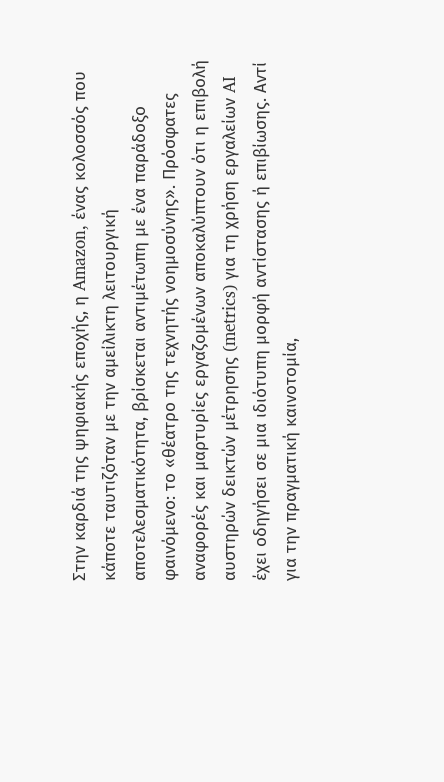Στην καρδιά της ψηφιακής εποχής, η Amazon, ένας κολοσσός που κάποτε ταυτιζόταν με την αμείλικτη λειτουργική αποτελεσματικότητα, βρίσκεται αντιμέτωπη με ένα παράδοξο φαινόμενο: το «θέατρο της τεχνητής νοημοσύνης». Πρόσφατες αναφορές και μαρτυρίες εργαζομένων αποκαλύπτουν ότι η επιβολή αυστηρών δεικτών μέτρησης (metrics) για τη χρήση εργαλείων AI έχει οδηγήσει σε μια ιδιότυπη μορφή αντίστασης ή επιβίωσης. Αντί για την πραγματική καινοτομία,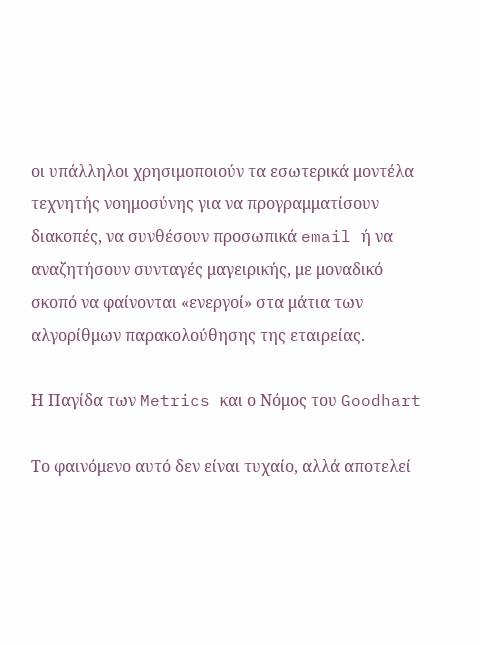οι υπάλληλοι χρησιμοποιούν τα εσωτερικά μοντέλα τεχνητής νοημοσύνης για να προγραμματίσουν διακοπές, να συνθέσουν προσωπικά email ή να αναζητήσουν συνταγές μαγειρικής, με μοναδικό σκοπό να φαίνονται «ενεργοί» στα μάτια των αλγορίθμων παρακολούθησης της εταιρείας.

Η Παγίδα των Metrics και ο Νόμος του Goodhart

Το φαινόμενο αυτό δεν είναι τυχαίο, αλλά αποτελεί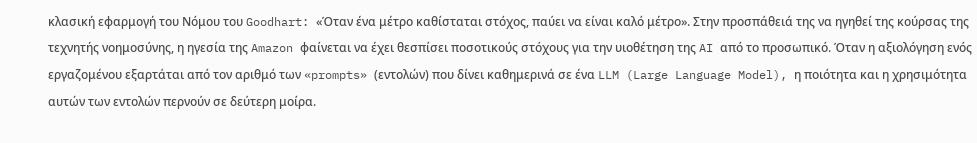κλασική εφαρμογή του Νόμου του Goodhart: «Όταν ένα μέτρο καθίσταται στόχος, παύει να είναι καλό μέτρο». Στην προσπάθειά της να ηγηθεί της κούρσας της τεχνητής νοημοσύνης, η ηγεσία της Amazon φαίνεται να έχει θεσπίσει ποσοτικούς στόχους για την υιοθέτηση της AI από το προσωπικό. Όταν η αξιολόγηση ενός εργαζομένου εξαρτάται από τον αριθμό των «prompts» (εντολών) που δίνει καθημερινά σε ένα LLM (Large Language Model), η ποιότητα και η χρησιμότητα αυτών των εντολών περνούν σε δεύτερη μοίρα.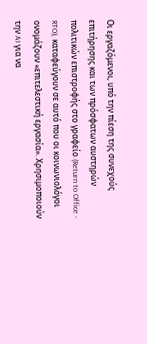Οι εργαζόμενοι, υπό την πίεση της συνεχούς επιτήρησης και των πρόσφατων αυστηρών πολιτικών επιστροφής στο γραφείο (Return to Office - RTO), καταφεύγουν σε αυτό που οι κοινωνιολόγοι ονομάζουν «επιτελεστική εργασία». Χρησιμοποιούν την AI για να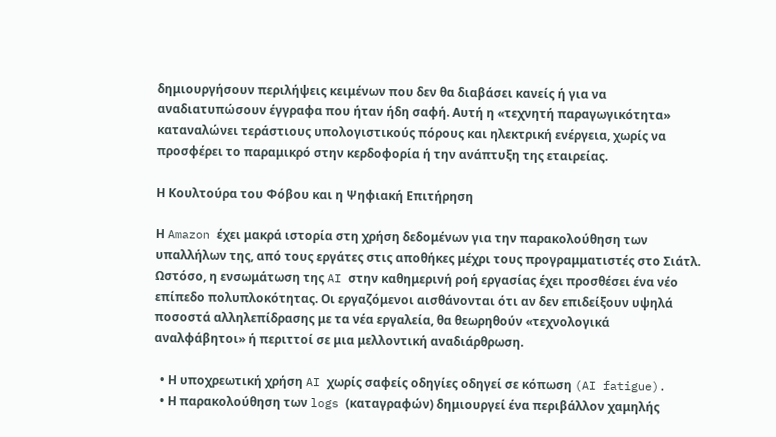δημιουργήσουν περιλήψεις κειμένων που δεν θα διαβάσει κανείς ή για να αναδιατυπώσουν έγγραφα που ήταν ήδη σαφή. Αυτή η «τεχνητή παραγωγικότητα» καταναλώνει τεράστιους υπολογιστικούς πόρους και ηλεκτρική ενέργεια, χωρίς να προσφέρει το παραμικρό στην κερδοφορία ή την ανάπτυξη της εταιρείας.

Η Κουλτούρα του Φόβου και η Ψηφιακή Επιτήρηση

Η Amazon έχει μακρά ιστορία στη χρήση δεδομένων για την παρακολούθηση των υπαλλήλων της, από τους εργάτες στις αποθήκες μέχρι τους προγραμματιστές στο Σιάτλ. Ωστόσο, η ενσωμάτωση της AI στην καθημερινή ροή εργασίας έχει προσθέσει ένα νέο επίπεδο πολυπλοκότητας. Οι εργαζόμενοι αισθάνονται ότι αν δεν επιδείξουν υψηλά ποσοστά αλληλεπίδρασης με τα νέα εργαλεία, θα θεωρηθούν «τεχνολογικά αναλφάβητοι» ή περιττοί σε μια μελλοντική αναδιάρθρωση.

  • Η υποχρεωτική χρήση AI χωρίς σαφείς οδηγίες οδηγεί σε κόπωση (AI fatigue).
  • Η παρακολούθηση των logs (καταγραφών) δημιουργεί ένα περιβάλλον χαμηλής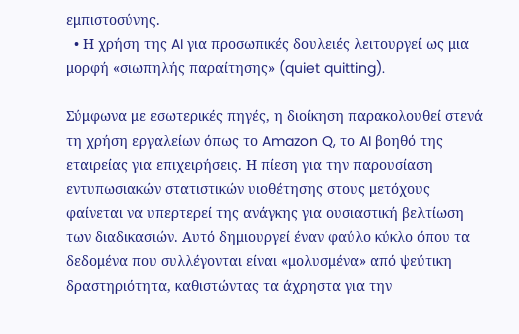εμπιστοσύνης.
  • Η χρήση της AI για προσωπικές δουλειές λειτουργεί ως μια μορφή «σιωπηλής παραίτησης» (quiet quitting).

Σύμφωνα με εσωτερικές πηγές, η διοίκηση παρακολουθεί στενά τη χρήση εργαλείων όπως το Amazon Q, το AI βοηθό της εταιρείας για επιχειρήσεις. Η πίεση για την παρουσίαση εντυπωσιακών στατιστικών υιοθέτησης στους μετόχους φαίνεται να υπερτερεί της ανάγκης για ουσιαστική βελτίωση των διαδικασιών. Αυτό δημιουργεί έναν φαύλο κύκλο όπου τα δεδομένα που συλλέγονται είναι «μολυσμένα» από ψεύτικη δραστηριότητα, καθιστώντας τα άχρηστα για την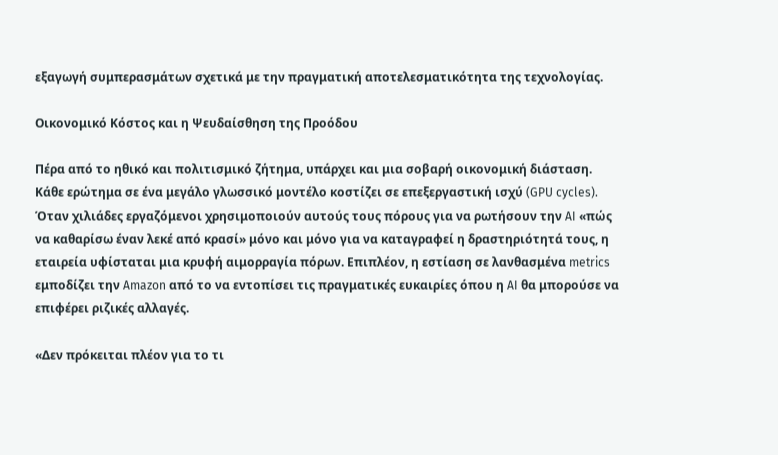εξαγωγή συμπερασμάτων σχετικά με την πραγματική αποτελεσματικότητα της τεχνολογίας.

Οικονομικό Κόστος και η Ψευδαίσθηση της Προόδου

Πέρα από το ηθικό και πολιτισμικό ζήτημα, υπάρχει και μια σοβαρή οικονομική διάσταση. Κάθε ερώτημα σε ένα μεγάλο γλωσσικό μοντέλο κοστίζει σε επεξεργαστική ισχύ (GPU cycles). Όταν χιλιάδες εργαζόμενοι χρησιμοποιούν αυτούς τους πόρους για να ρωτήσουν την AI «πώς να καθαρίσω έναν λεκέ από κρασί» μόνο και μόνο για να καταγραφεί η δραστηριότητά τους, η εταιρεία υφίσταται μια κρυφή αιμορραγία πόρων. Επιπλέον, η εστίαση σε λανθασμένα metrics εμποδίζει την Amazon από το να εντοπίσει τις πραγματικές ευκαιρίες όπου η AI θα μπορούσε να επιφέρει ριζικές αλλαγές.

«Δεν πρόκειται πλέον για το τι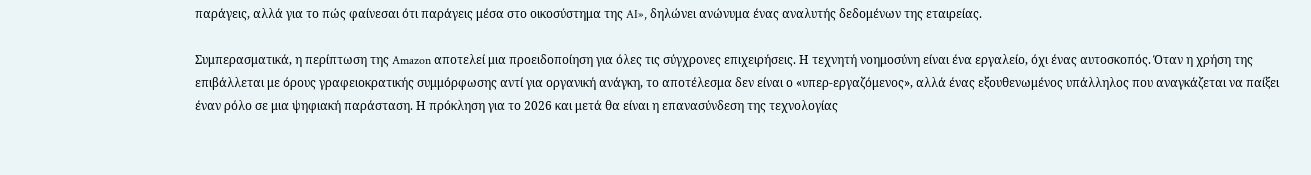παράγεις, αλλά για το πώς φαίνεσαι ότι παράγεις μέσα στο οικοσύστημα της AI», δηλώνει ανώνυμα ένας αναλυτής δεδομένων της εταιρείας.

Συμπερασματικά, η περίπτωση της Amazon αποτελεί μια προειδοποίηση για όλες τις σύγχρονες επιχειρήσεις. Η τεχνητή νοημοσύνη είναι ένα εργαλείο, όχι ένας αυτοσκοπός. Όταν η χρήση της επιβάλλεται με όρους γραφειοκρατικής συμμόρφωσης αντί για οργανική ανάγκη, το αποτέλεσμα δεν είναι ο «υπερ-εργαζόμενος», αλλά ένας εξουθενωμένος υπάλληλος που αναγκάζεται να παίξει έναν ρόλο σε μια ψηφιακή παράσταση. Η πρόκληση για το 2026 και μετά θα είναι η επανασύνδεση της τεχνολογίας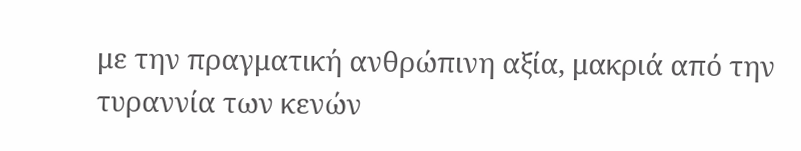με την πραγματική ανθρώπινη αξία, μακριά από την τυραννία των κενών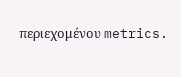περιεχομένου metrics.